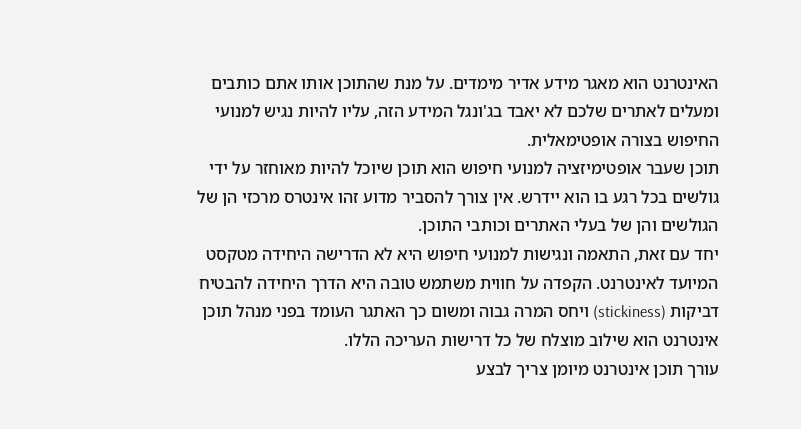האינטרנט הוא מאגר מידע אדיר מימדים. על מנת שהתוכן אותו אתם כותבים ומעלים לאתרים שלכם לא יאבד בג'ונגל המידע הזה, עליו להיות נגיש למנועי החיפוש בצורה אופטימאלית.
תוכן שעבר אופטימיזציה למנועי חיפוש הוא תוכן שיוכל להיות מאוחזר על ידי גולשים בכל רגע בו הוא יידרש. אין צורך להסביר מדוע זהו אינטרס מרכזי הן של הגולשים והן של בעלי האתרים וכותבי התוכן.
יחד עם זאת, התאמה ונגישות למנועי חיפוש היא לא הדרישה היחידה מטקסט המיועד לאינטרנט. הקפדה על חווית משתמש טובה היא הדרך היחידה להבטיח דביקות (stickiness) ויחס המרה גבוה ומשום כך האתגר העומד בפני מנהל תוכן אינטרנט הוא שילוב מוצלח של כל דרישות העריכה הללו.
עורך תוכן אינטרנט מיומן צריך לבצע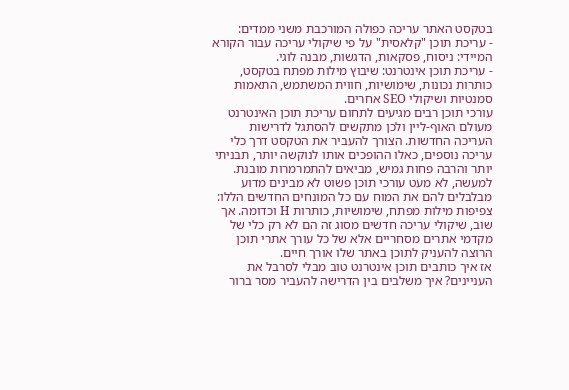בטקסט האתר עריכה כפולה המורכבת משני ממדים:
- עריכת תוכן "קלאסית" על פי שיקולי עריכה עבור הקורא המיידי: ניסוח, פסקאות, הדגשות, מבנה לוגי.
- עריכת תוכן אינטרנט: שיבוץ מילות מפתח בטקסט, כותרות נכונות, שימושיות, חווית המשתמש, התאמות סמנטיות ושיקולי SEO אחרים.
עורכי תוכן רבים מגיעים לתחום עריכת תוכן האינטרנט מעולם האוף-ליין ולכן מתקשים להסתגל לדרישות העריכה החדשות. הצורך להעביר את הטקסט דרך כלי עריכה נוספים, כאלו ההופכים אותו לנוקשה יותר, תבניתי יותר והרבה פחות גמיש, מביאים להתמרמרות מובנת. למעשה, לא מעט עורכי תוכן פשוט לא מבינים מדוע מבלבלים להם את המוח עם כל המונחים החדשים הללו: צפיפות מילות מפתח, שימושיות, כותרות H וכדומה. אך שוב, שיקולי עריכה חדשים מסוג זה הם לא רק כלי של מקדמי אתרים מסחריים אלא של כל עורך אתרי תוכן הרוצה להעניק לתוכן באתר שלו אורך חיים.
אז איך כותבים תוכן אינטרנט טוב מבלי לסרבל את העניינים? איך משלבים בין הדרישה להעביר מסר ברור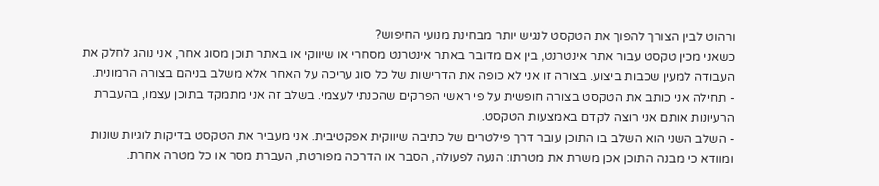ורהוט לבין הצורך להפוך את הטקסט לנגיש יותר מבחינת מנועי החיפוש?
כשאני מכין טקסט עבור אתר אינטרנט, בין אם מדובר באתר אינטרנט מסחרי או שיווקי או באתר תוכן מסוג אחר, אני נוהג לחלק את העבודה למעין שכבות ביצוע. בצורה זו אני לא כופה את הדרישות של כל סוג עריכה על האחר אלא משלב בניהם בצורה הרמונית.
- תחילה אני כותב את הטקסט בצורה חופשית על פי ראשי הפרקים שהכנתי לעצמי. בשלב זה אני מתמקד בתוכן עצמו, בהעברת הרעיונות אותם אני רוצה לקדם באמצעות הטקסט.
- השלב השני הוא השלב בו התוכן עובר דרך פילטרים של כתיבה שיווקית אפקטיבית. אני מעביר את הטקסט בדיקות לוגיות שונות ומוודא כי מבנה התוכן אכן משרת את מטרתו: הנעה לפעולה, הסבר או הדרכה מפורטת, העברת מסר או כל מטרה אחרת.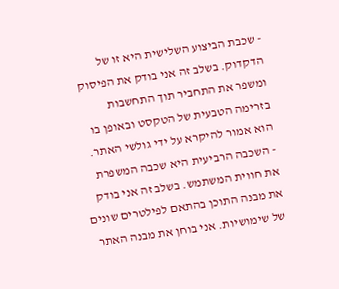- שכבת הביצוע השלישית היא זו של הדקדוק. בשלב זה אני בודק את הפיסוק ומשפר את התחביר תוך התחשבות בזרימה הטבעית של הטקסט ובאופן בו הוא אמור להיקרא על ידי גולשי האתר.
- השכבה הרביעית היא שכבה המשפרת את חווית המשתמש. בשלב זה אני בודק את מבנה התוכן בהתאם לפילטרים שונים של שימושיות. אני בוחן את מבנה האתר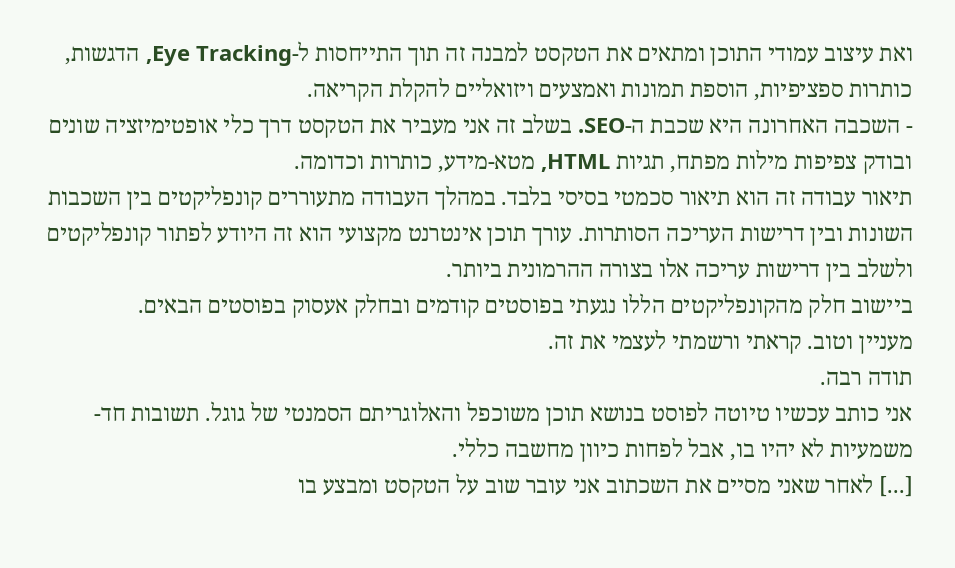ואת עיצוב עמודי התוכן ומתאים את הטקסט למבנה זה תוך התייחסות ל-Eye Tracking, הדגשות, כותרות ספציפיות, הוספת תמונות ואמצעים ויזואליים להקלת הקריאה.
- השכבה האחרונה היא שכבת ה-SEO. בשלב זה אני מעביר את הטקסט דרך כלי אופטימיזציה שונים ובודק צפיפות מילות מפתח, תגיות HTML, מטא-מידע, כותרות וכדומה.
תיאור עבודה זה הוא תיאור סכמטי בסיסי בלבד. במהלך העבודה מתעוררים קונפליקטים בין השכבות השונות ובין דרישות העריכה הסותרות. עורך תוכן אינטרנט מקצועי הוא זה היודע לפתור קונפליקטים ולשלב בין דרישות עריכה אלו בצורה ההרמונית ביותר.
ביישוב חלק מהקונפליקטים הללו נגעתי בפוסטים קודמים ובחלק אעסוק בפוסטים הבאים.
מעניין וטוב. קראתי ורשמתי לעצמי את זה.
תודה רבה.
אני כותב עכשיו טיוטה לפוסט בנושא תוכן משוכפל והאלוגריתם הסמנטי של גוגל. תשובות חד-משמעיות לא יהיו בו, אבל לפחות כיוון מחשבה כללי.
[...] לאחר שאני מסיים את השכתוב אני עובר שוב על הטקסט ומבצע בו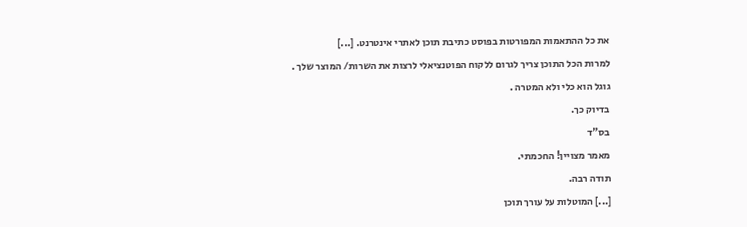את כל ההתאמות המפורטות בפוסט כתיבת תוכן לאתרי אינטרנט. [...]
למרות הכל התוכן צריך לגרום ללקוח הפוטנציאלי לרצות את השרות/ המוצר שלך .
גוגל הוא כלי ולא המטרה .
בדיוק כך.
בס"ד
מאמר מצויין! החכמתי.
תודה רבה.
[...] המוטלות על עורך תוכן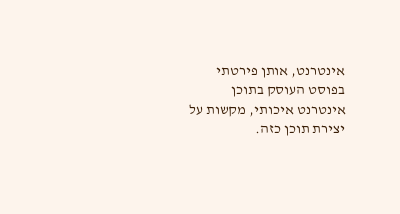אינטרנט, אותן פירטתי בפוסט העוסק בתוכן אינטרנט איכותי, מקשות על יצירת תוכן כזה.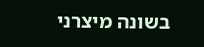בשונה מיצרני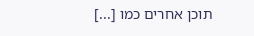תוכן אחרים כמו [...]